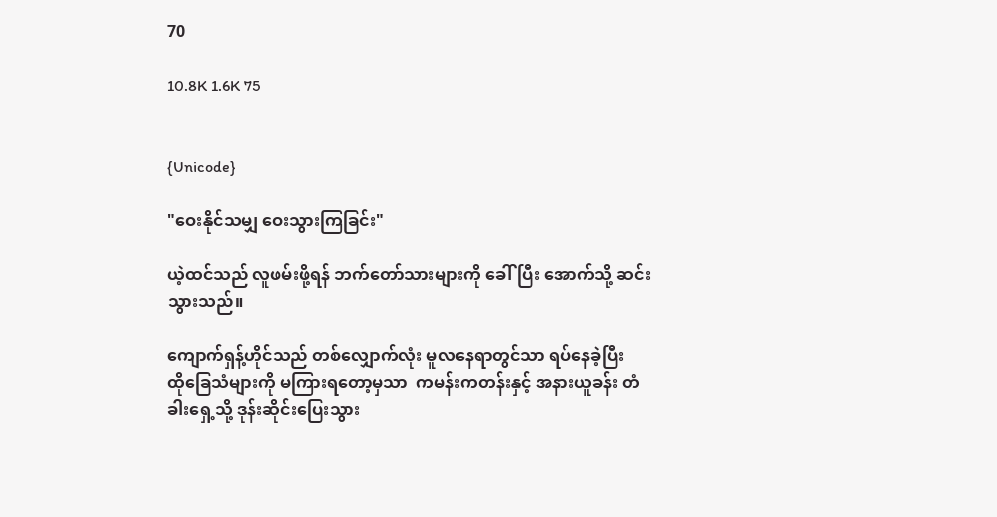70

10.8K 1.6K 75


{Unicode}

"ဝေးနိုင်သမျှ ဝေးသွားကြခြင်း"

ယဲ့ထင်သည် လူဖမ်းဖို့ရန် ဘက်တော်သားများကို ခေါ်ပြီး အောက်သို့ ဆင်းသွားသည်။

ကျောက်ရှန့်ဟိုင်သည် တစ်လျှောက်လုံး မူလနေရာတွင်သာ ရပ်နေခဲ့ပြီး ထို‌ခြေသံများကို မကြားရတော့မှသာ  ကမန်းကတန်းနှင့် အနားယူခန်း တံခါးရှေ့သို့ ဒုန်းဆိုင်းပြေးသွား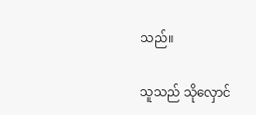သည်။

သူသည် သိုလှောင်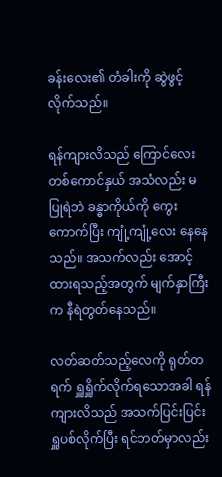ခန်းလေး၏ တံခါးကို ဆွဲဖွင့်လိုက်သည်။

ရန်ကျားလိသည် ကြောင်လေးတစ်ကောင်နှယ် အသံလည်း မပြုရဲဘဲ ခန္ဓာကိုယ်ကို ကွေးကောက်ပြီး ကျုံ့ကျုံ့လေး နေနေသည်။ အသက်လည်း အောင့်ထားရသည့်အတွက် မျက်နှာကြီးက နီရဲတွတ်နေသည်။

လတ်ဆတ်သည့်လေကို ရုတ်တရက် ရှူရှိူက်လိုက်ရသောအခါ ရန်ကျားလိသည် အသက်ပြင်းပြင်း ရှူပစ်လိုက်ပြီး ရင်ဘတ်မှာလည်း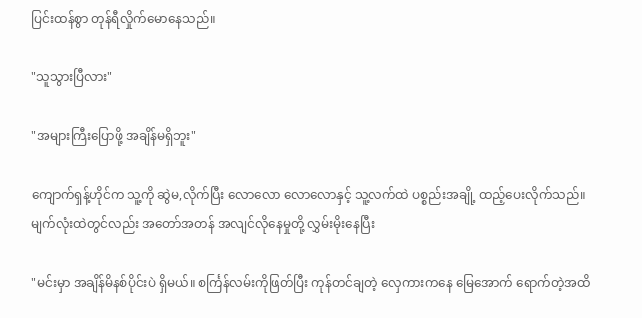ပြင်းထန်စွာ တုန်ရီလှိုက်မောနေသည်။

"သူသွားပြီလား"

"အများကြီးပြောဖို့ အချိန်မရှိဘူး"

ကျောက်ရှန့်ဟိုင်က သူ့ကို ဆွဲမ,လိုက်ပြီး လောလော လောလောနှင့် သူ့လက်ထဲ ပစ္စည်းအချို့ ထည့်ပေးလိုက်သည်။ မျက်လုံးထဲတွင်လည်း အတော်အတန် အလျင်လိုနေမှုတို့ လွှမ်းမိုးနေပြီး

"မင်းမှာ အချိန်မိနစ်ပိုင်းပဲ ရှိမယ်။ စင်္ကြန်လမ်းကိုဖြတ်ပြီး ကုန်တင်ချတဲ့ လှေကားကနေ မြေအောက် ရောက်တဲ့အထိ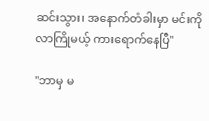ဆင်းသွား၊ အနောက်တံခါးမှာ မင်းကိုလာကြိုမယ့် ကားရောက်နေပြီ"

"ဘာမှ မ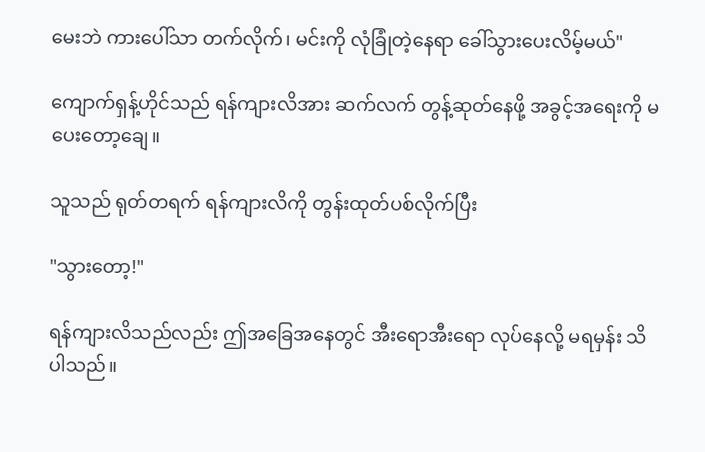မေးဘဲ ကားပေါ်သာ တက်လိုက်၊ မင်းကို လုံခြုံတဲ့နေရာ ခေါ်သွားပေးလိမ့်မယ်"

ကျောက်ရှန့်ဟိုင်သည် ရန်ကျားလိအား ဆက်လက် တွန့်ဆုတ်နေဖို့ အခွင့်အရေးကို မပေးတော့ချေ။

သူသည် ရုတ်တရက် ရန်ကျားလိကို တွန်းထုတ်ပစ်လိုက်ပြီး

"သွားတော့!"

ရန်ကျားလိသည်လည်း ဤအခြေအနေတွင် အီးရောအီးရော လုပ်နေလို့ မရမှန်း သိပါသည်။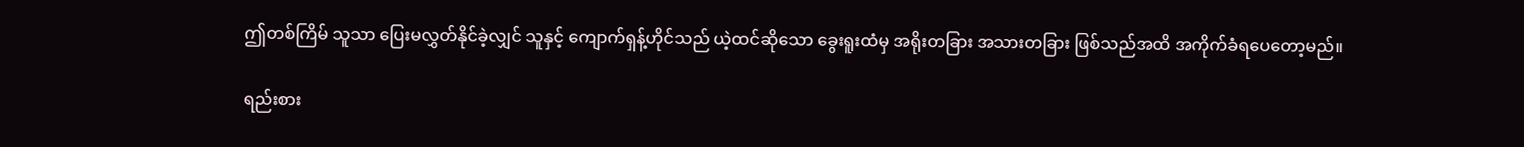ဤတစ်ကြိမ် သူသာ ပြေးမလွှတ်နိုင်ခဲ့လျှင် သူနှင့် ကျောက်ရှန့်ဟိုင်သည် ယဲ့ထင်ဆိုသော ခွေးရူးထံမှ အရိုးတခြား အသားတခြား ဖြစ်သည်အထိ အကိုက်ခံရပေတော့မည်။

ရည်းစား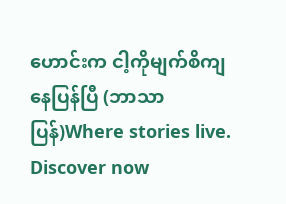ဟောင်းက ငါ့ကိုမျက်စိကျနေပြန်ပြီ (ဘာသာပြန်)Where stories live. Discover now